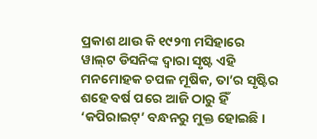ପ୍ରକାଶ ଥାଉ କି ୧୯୨୩ ମସିହାରେ ୱାଲ୍‌ଟ ଡିସନିଙ୍କ ଦ୍ବାରା ସୃଷ୍ଟ ଏହି ମନମୋହକ ଚପଳ ମୂଷିକ, ତା’ର ସୃଷ୍ଟିର ଶହେ ବର୍ଷ ପରେ ଆଜି ଠାରୁ ହିଁ ‘କପିରାଇଟ୍‌’ ବନ୍ଧନରୁ ମୁକ୍ତ ହୋଇଛି।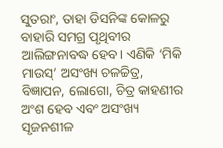ସୁତରାଂ, ତାହା ଡିସନିଙ୍କ କୋଳରୁ ବାହାରି ସମଗ୍ର ପୃଥିବୀର ଆଲିଙ୍ଗନାବଦ୍ଧ ହେବ। ଏଣିକି ‘ମିକି ମାଉସ୍’ ଅସଂଖ୍ୟ ଚଳଚ୍ଚିତ୍ର, ବିଜ୍ଞାପନ, ଲୋଗୋ, ଚିତ୍ର କାହଣୀର ଅଂଶ ହେବ ଏବଂ ଅସଂଖ୍ୟ ସୃଜନଶୀଳ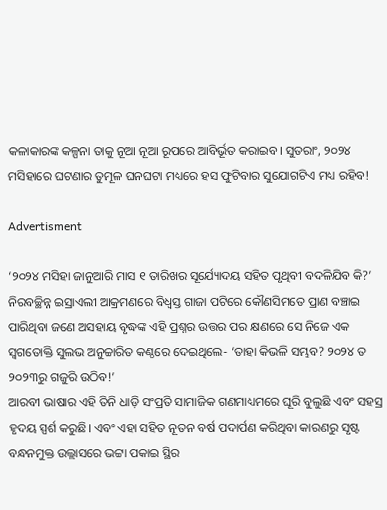କଳାକାରଙ୍କ କଳ୍ପନା ତାକୁ ନୂଆ ନୂଆ ରୂପରେ ଆବିର୍ଭୂତ କରାଇବ। ସୁତରାଂ, ୨୦୨୪ ମସିହାରେ ଘଟଣାର ତୁମୂଳ ଘନଘଟା ମଧ୍ୟରେ ହସ ଫୁଟିବାର ସୁଯୋଗଟିଏ ମଧ୍ୟ ରହିବ!

Advertisment

‘୨୦୨୪ ମସିହା ଜାନୁଆରି ମାସ ୧ ତାରିଖର ସୂର୍ଯ୍ୟୋଦୟ ସହିତ ପୃଥିବୀ ବଦଳିଯିବ କି?’
ନିରବଚ୍ଛିନ୍ନ ଇସ୍ରାଏଲୀ ଆକ୍ରମଣରେ ବିଧ୍ବସ୍ତ ଗାଜା ପଟିରେ କୌଣସିମତେ ପ୍ରାଣ ବଞ୍ଚାଇ ପାରିଥିବା ଜଣେ ଅସହାୟ ବୃଦ୍ଧଙ୍କ ଏହି ପ୍ରଶ୍ନର ଉତ୍ତର ପର କ୍ଷଣରେ ସେ ନିଜେ ଏକ ସ୍ବଗତୋକ୍ତି ସୁଲଭ ଅନୁଚ୍ଚାରିତ କଣ୍ଠରେ ଦେଇଥିଲେ- ‘ତାହା କିଭଳି ସମ୍ଭବ? ୨୦୨୪ ତ ୨୦୨୩ରୁ ଗଜୁରି ଉଠିବ!’
ଆରବୀ ଭାଷାର ଏହି ତିନି ଧାଡ଼ି ସଂପ୍ରତି ସାମାଜିକ ଗଣମାଧ୍ୟମରେ ଘୂରି ବୁଲୁଛି ଏବଂ ସହସ୍ର ହୃଦୟ ସ୍ପର୍ଶ କରୁଛି। ଏବଂ ଏହା ସହିତ ନୂତନ ବର୍ଷ ପଦାର୍ପଣ କରିଥିବା କାରଣରୁ ସୃଷ୍ଟ ବନ୍ଧନମୁକ୍ତ ଉଲ୍ଲାସରେ ଭଟ୍ଟା ପକାଇ ସ୍ଥିର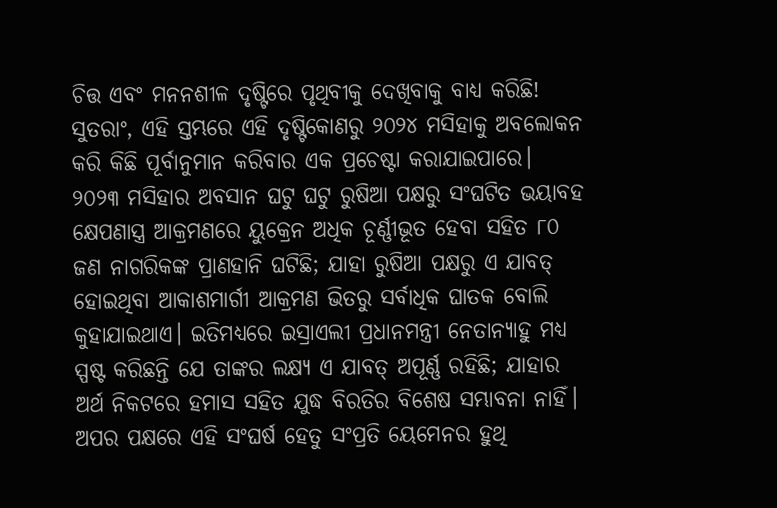ଚିତ୍ତ ଏବଂ ମନନଶୀଳ ଦୃଷ୍ଟିରେ ପୃଥିବୀକୁ ଦେଖିବାକୁ ବାଧ୍ୟ କରିଛି! ସୁତରାଂ, ଏହି ସ୍ତମ୍ଭରେ ଏହି ଦୃଷ୍ଟିକୋଣରୁ ୨୦୨୪ ମସିହାକୁ ଅବଲୋକନ କରି କିଛି ପୂର୍ବାନୁମାନ କରିବାର ଏକ ପ୍ରଚେଷ୍ଟା କରାଯାଇପାରେ।
୨୦୨୩ ମସିହାର ଅବସାନ ଘଟୁ ଘଟୁ ରୁଷିଆ ପକ୍ଷରୁ ସଂଘଟିତ ଭୟାବହ କ୍ଷେପଣାସ୍ତ୍ର ଆକ୍ରମଣରେ ୟୁକ୍ରେନ ଅଧିକ ଚୂର୍ଣ୍ଣୀଭୂତ ହେବା ସହିତ ୮୦ ଜଣ ନାଗରିକଙ୍କ ପ୍ରାଣହାନି ଘଟିଛି; ଯାହା ରୁଷିଆ ପକ୍ଷରୁ ଏ ଯାବତ୍‌ ହୋଇଥିବା ଆକାଶମାର୍ଗୀ ଆକ୍ରମଣ ଭିତରୁ ସର୍ବାଧିକ ଘାତକ ବୋଲି କୁହାଯାଇଥାଏ। ଇତିମଧ୍ୟରେ ଇସ୍ରାଏଲୀ ପ୍ରଧାନମନ୍ତ୍ରୀ ନେତାନ୍ୟାହୁ ମଧ୍ୟ ସ୍ପଷ୍ଟ କରିଛନ୍ତି ଯେ ତାଙ୍କର ଲକ୍ଷ୍ୟ ଏ ଯାବତ୍‌ ଅପୂର୍ଣ୍ଣ ରହିଛି; ଯାହାର ଅର୍ଥ ନିକଟରେ ହମାସ ସହିତ ଯୁଦ୍ଧ ବିରତିର ବିଶେଷ ସମ୍ଭାବନା ନାହିଁ। ଅପର ପକ୍ଷରେ ଏହି ସଂଘର୍ଷ ‌‌ହେତୁ ସଂପ୍ରତି ୟେମେନର ହୁଥି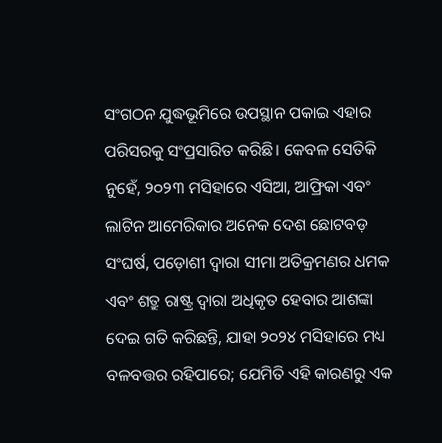ସଂଗଠନ ଯୁଦ୍ଧଭୂମିରେ ଉପସ୍ଥାନ ପକାଇ ଏହାର ପରିସରକୁ ସଂପ୍ରସାରିତ କରିଛି। କେବଳ ସେତିକି ନୁହେଁ, ୨୦୨୩ ମସିହାରେ ଏସିଆ, ଆଫ୍ରିକା ଏବଂ ଲାଟିନ ଆମେରିକାର ଅନେକ ଦେଶ ଛୋଟବଡ଼ ସଂଘର୍ଷ, ପଡ଼ୋଶୀ ଦ୍ବାରା ସୀମା ଅତିକ୍ରମଣର ଧମକ ଏବଂ ଶତ୍ରୁ ରାଷ୍ଟ୍ର ଦ୍ବାରା ଅଧିକୃତ ହେବାର ଆଶଙ୍କା ଦେଇ ଗତି କରିଛନ୍ତି, ଯାହା ୨୦୨୪ ମସିହାରେ ମଧ୍ୟ ବଳବତ୍ତର ରହିପାରେ; ଯେମିତି ଏହି କାରଣରୁ ଏକ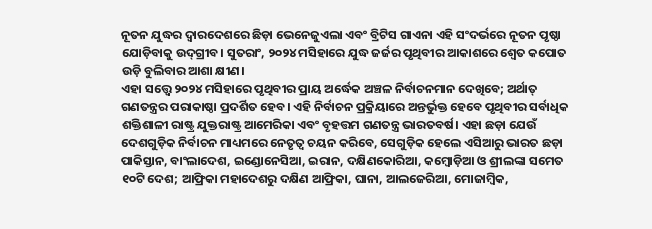ନୂତନ ଯୁଦ୍ଧର ଦ୍ବାରଦେଶରେ ଛିଡ଼ା ଭେନେଜୁଏଲା ଏବଂ ବ୍ରିଟିସ ଗାଏନା ଏହି ସଂଦର୍ଭରେ ନୂତନ ପୃଷ୍ଠା ଯୋଡ଼ିବାକୁ ଉଦ୍‌ଗ୍ରୀବ। ସୁତରାଂ, ୨୦୨୪ ମସିହାରେ ଯୁଦ୍ଧ ଜର୍ଜର ପୃଥିବୀର ଆକାଶରେ ଶ୍ବେତ କପୋତ ଉଡ଼ି ବୁଲିବାର ଆଶା କ୍ଷୀଣ।
ଏହା ସତ୍ତ୍ବେ ୨୦୨୪ ମସିହାରେ ପୃଥିବୀର ପ୍ରାୟ ଅର୍ଦ୍ଧେକ ଅଞ୍ଚଳ ନିର୍ବାଚନମାନ ଦେଖିବେ; ଅର୍ଥାତ୍‌ ଗଣତନ୍ତ୍ରର ପରାକାଷ୍ଠା ପ୍ରଦର୍ଶିତ ହେବ। ଏହି ନିର୍ବାଚନ ପ୍ରକ୍ରିୟାରେ ଅନ୍ତର୍ଭୁକ୍ତ ହେବେ ପୃଥିବୀର ସର୍ବାଧିକ ଶକ୍ତିଶାଳୀ ରାଷ୍ଟ୍ର ଯୁକ୍ତରାଷ୍ଟ୍ର ଆମେରିକା ଏବଂ ବୃହତ୍ତମ ଗଣତନ୍ତ୍ର ଭାରତବର୍ଷ। ଏହା ଛଡ଼ା ଯେଉଁ ଦେଶଗୁଡ଼ିକ ନିର୍ବାଚନ ମାଧ୍ୟମରେ ନେତୃତ୍ବ ଚୟନ କରିବେ, ସେଗୁଡ଼ିକ ହେଲେ ଏସିଆରୁ ଭାରତ ଛଡ଼ା ପାକିସ୍ତାନ, ବାଂଲାଦେଶ, ଇଣ୍ଡୋନେସିଆ, ଇରାନ, ଦକ୍ଷିଣକୋରିଆ, କମ୍ବୋଡ଼ିଆ ଓ ଶ୍ରୀଲଙ୍କା ସମେତ ୧୦ଟି ଦେଶ; ଆଫ୍ରିକା ମହାଦେଶରୁ ଦକ୍ଷିଣ ଆଫ୍ରିକା, ଘାନା, ଆଲଜେରିଆ, ମୋଜାମ୍ବିକ,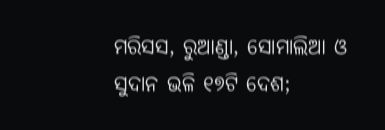ମରିସସ, ରୁଆଣ୍ଡା, ସୋମାଲିଆ ଓ ସୁଦାନ ଭଳି ୧୭ଟି ଦେଶ;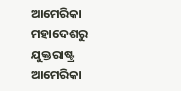ଆମେରିକା ମହା‌ଦେଶରୁ ଯୁକ୍ତରାଷ୍ଟ୍ର ଆମେରିକା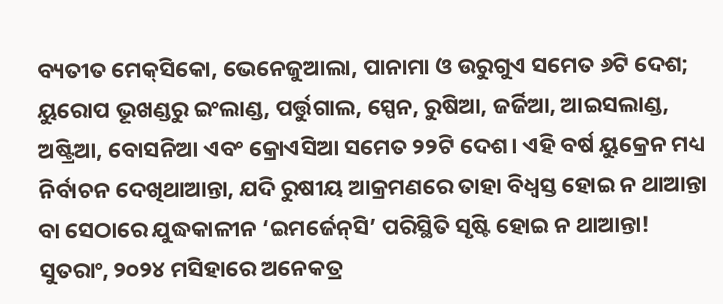ବ୍ୟତୀତ ମେକ୍‌ସିକୋ, ଭେନେଜୁଆଲା, ପାନାମା ଓ ଉରୁଗୁଏ ସମେତ ୬ଟି ଦେଶ; ୟୁରୋପ ଭୂଖଣ୍ଡରୁ ଇଂଲାଣ୍ଡ, ପର୍ତ୍ତୁଗାଲ, ସ୍ପେନ, ରୁଷିଆ, ଜର୍ଜିଆ, ଆଇସଲାଣ୍ଡ, ଅଷ୍ଟ୍ରିଆ, ବୋସନିଆ ଏବଂ କ୍ରୋଏସିଆ ସମେତ ୨୨ଟି ଦେଶ। ଏହି ବର୍ଷ ୟୁକ୍ରେନ ମଧ୍ୟ ନିର୍ବାଚନ ଦେଖିଥାଆନ୍ତା, ଯଦି ରୁଷୀୟ ଆକ୍ରମଣରେ ତାହା ବିଧ୍ବସ୍ତ ହୋଇ ନ ଥାଆନ୍ତା ବା ସେଠାରେ ଯୁଦ୍ଧକାଳୀନ ‘ଇମର୍ଜେନ୍‌ସି’ ପରିସ୍ଥିତି ସୃଷ୍ଟି ହୋଇ ନ ଥାଆନ୍ତା! ସୁତରାଂ, ୨୦୨୪ ମସିହାରେ ଅନେକତ୍ର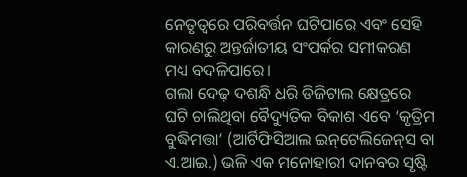ନେତୃତ୍ବରେ ପରିବର୍ତ୍ତନ ଘଟିପାରେ ଏବଂ ସେହି କାରଣରୁ ଅନ୍ତର୍ଜାତୀୟ ସଂପର୍କର ସମୀକରଣ ମଧ୍ୟ ବଦଳିପାରେ।
ଗଲା ଦେଢ଼ ଦଶନ୍ଧି ଧରି ଡିଜିଟାଲ କ୍ଷେତ୍ରରେ ଘଟି ଚାଲିଥିବା ବୈଦ୍ୟୁତିକ ବିକାଶ ଏବେ ‘କୃତ୍ରିମ ବୁଦ୍ଧିମତ୍ତା’ (ଆର୍ଟିଫିସିଆଲ ଇନ୍‌ଟେଲିଜେନ୍‌ସ ବା ଏ.ଆଇ.) ଭଳି ଏକ ମନୋହାରୀ ଦାନବର ସୃଷ୍ଟି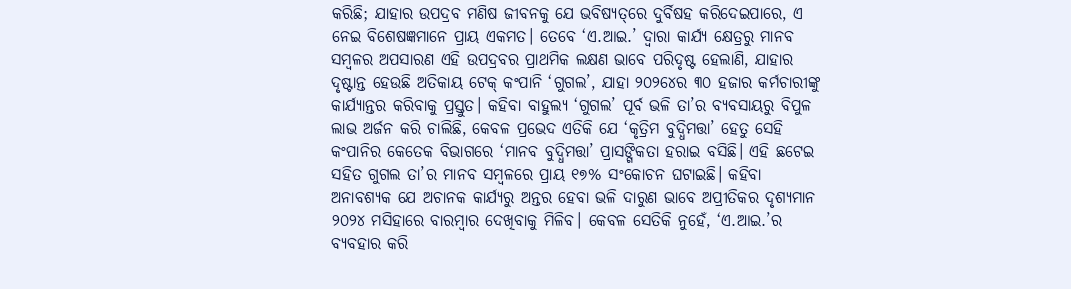କରିଛି; ଯାହାର ଉପଦ୍ରବ ମଣିଷ ଜୀବନକୁ ଯେ ଭବିଷ୍ୟତ୍‌ରେ ଦୁର୍ବିଷହ କରିଦେଇପାରେ, ଏ ନେଇ ବିଶେଷଜ୍ଞମାନେ ପ୍ରାୟ ଏକମତ। ତେବେ ‘ଏ.ଆଇ.’ ଦ୍ବାରା କାର୍ଯ୍ୟ କ୍ଷେତ୍ରରୁ ମାନବ ସମ୍ବଳର ଅପସାରଣ ଏହି ଉପଦ୍ରବର ପ୍ରାଥମିକ ଲକ୍ଷଣ ଭାବେ ପରିଦୃଷ୍ଟ ହେଲାଣି, ଯାହାର ଦୃଷ୍ଟାନ୍ତ ହେଉଛି ଅତିକାୟ ଟେକ୍‌ କଂପାନି ‘ଗୁଗଲ’, ଯାହା ୨୦୨୪‌େର ୩୦ ହଜାର କର୍ମଚାରୀଙ୍କୁ କାର୍ଯ୍ୟାନ୍ତର କରିବାକୁ ପ୍ରସ୍ତୁତ। କହିବା ବାହୁଲ୍ୟ ‘ଗୁଗଲ’ ପୂର୍ବ ଭଳି ତା’ର ବ୍ୟବସାୟରୁ ବିପୁଳ ଲାଭ ଅର୍ଜନ କରି ଚାଲିଛି, କେବଳ ପ୍ରଭେଦ ଏତିକି ଯେ ‘କୃତ୍ରିମ ବୁଦ୍ଧିମତ୍ତା’ ହେତୁ ସେହି କଂପାନିର କେତେକ ବିଭାଗରେ ‘ମାନବ ବୁଦ୍ଧିମତ୍ତା’ ପ୍ରାସଙ୍ଗିକତା ହରାଇ ବସିଛି। ଏହି ଛଟେଇ ସହିତ ଗୁଗଲ ତା’ର ମାନବ ସମ୍ବଳରେ ପ୍ରାୟ ୧୭% ସଂକୋଚନ ଘଟାଇଛି। କହିବା ଅନାବଶ୍ୟକ ଯେ ଅଚାନକ କାର୍ଯ୍ୟରୁ ଅନ୍ତର ହେବା ଭଳି ଦାରୁଣ ଭାବେ ଅପ୍ରୀତିକର ଦୃଶ୍ୟମାନ ୨୦୨୪ ମସିହାରେ ବାରମ୍ବାର ଦେଖିବାକୁ ମିଳିବ। କେବଳ ସେତିକି ନୁହେଁ, ‘ଏ.ଆଇ.’ର ବ୍ୟବହାର କରି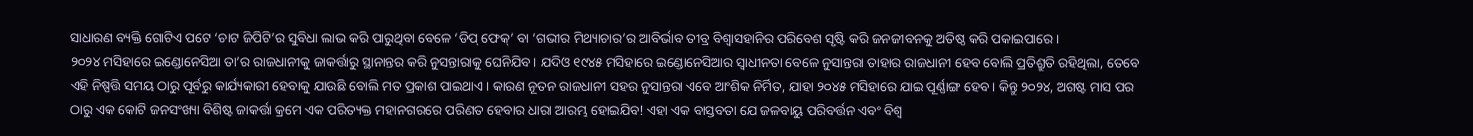ସାଧାରଣ ବ୍ୟକ୍ତି ଗୋଟିଏ ପଟେ ‘ଚାଟ ଜିପିଟି’ର ସୁବିଧା ଲାଭ କରି ପାରୁଥିବା ବେଳେ ‘ଡିପ୍‌ ଫେକ୍‌’ ବା ‘ଗଭୀର ମିଥ୍ୟାଚାର’ର ଆବିର୍ଭାବ ତୀବ୍ର ବିଶ୍ବାସହାନିର ପରିବେଶ ସୃଷ୍ଟି କରି ଜନଜୀବନକୁ ଅତିଷ୍ଠ କରି ପକାଇପାରେ।
୨୦୨୪ ମସିହାରେ ଇଣ୍ଡୋନେସିଆ ତା’ର ରାଜଧାନୀକୁ ଜାକର୍ତ୍ତାରୁ ସ୍ଥାନାନ୍ତର କରି ନୁସନ୍ତାରାକୁ ଘେନିଯିବ। ଯଦିଓ ୧୯୪୫ ମସିହାରେ ଇଣ୍ଡୋନେସିଆର ସ୍ବାଧୀନତା ବେଳେ ନୁସାନ୍ତରା ତାହାର ରାଜଧାନୀ ହେବ ବୋଲି ପ୍ରତିଶ୍ରୁତି ରହିଥିଲା, ତେବେ ଏହି ନିଷ୍ପତ୍ତି ସମୟ ଠାରୁ ପୂର୍ବରୁ କାର୍ଯ୍ୟକାରୀ ହେବାକୁ ଯାଉଛି ବୋଲି ମତ ପ୍ରକାଶ ପାଇଥାଏ। କାରଣ ନୂତନ ରାଜଧାନୀ ସହର ନୁସାନ୍ତରା ଏବେ ଆଂଶିକ ନିର୍ମିତ, ଯାହା ୨୦୪୫ ମସିହାରେ ଯାଇ ପୂର୍ଣ୍ଣାଙ୍ଗ ହେବ। କିନ୍ତୁ ୨୦୨୪, ଅଗଷ୍ଟ ମାସ ପର ଠାରୁ ଏକ କୋଟି ଜନସଂଖ୍ୟା ବିଶିଷ୍ଟ ଜାକର୍ତ୍ତା କ୍ରମେ ଏକ ପରିତ୍ୟକ୍ତ ମହାନଗରରେ ପରିଣତ ହେବାର ଧାରା ଆରମ୍ଭ ହୋଇଯିବ! ଏହା ଏକ ବାସ୍ତବତା ଯେ ଜଳବାୟୁ ପରିବର୍ତ୍ତନ ଏବଂ ବିଶ୍ବ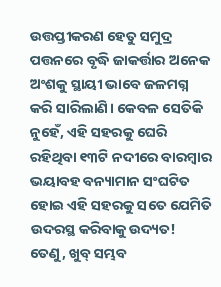ଉତ୍ତପ୍ତୀକରଣ ହେତୁ ସମୁଦ୍ର ପତ୍ତନରେ ବୃଦ୍ଧି ଜାକର୍ତ୍ତାର ଅନେକ ଅଂଶକୁ ସ୍ଥାୟୀ ଭାବେ ଜଳମଗ୍ନ କରି ସାରିଲାଣି। କେବଳ ସେତିକି ନୁହେଁ, ଏହି ସହରକୁ ଘେରି ରହିଥିବା ୧୩ଟି ନଦୀରେ ବାରମ୍ବାର ଭୟାବହ ବନ୍ୟାମାନ ସଂଘଟିତ ହୋଇ ଏହି ସହରକୁ ସତେ ଯେମିତି ଉଦରସ୍ଥ କରିବାକୁ ଉଦ୍ୟତ! ତେଣୁ, ଖୁବ୍‌ ସମ୍ଭବ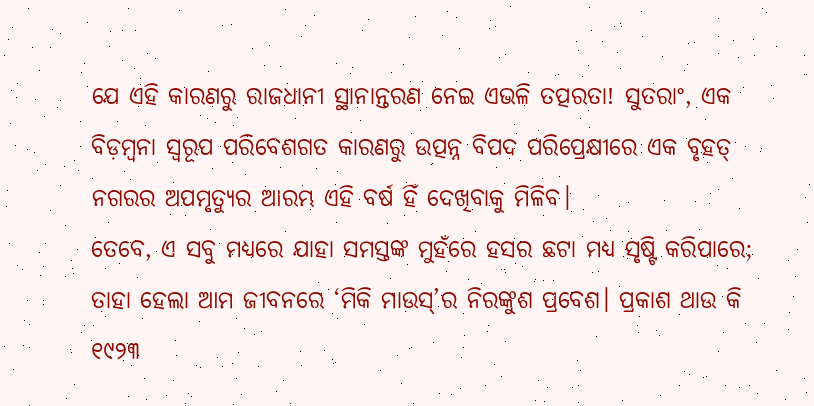ଯେ ଏହି କାରଣରୁ ରାଜଧାନୀ ସ୍ଥାନାନ୍ତରଣ ନେଇ ଏଭଳି ତତ୍ପରତା! ସୁତରାଂ, ଏକ ବିଡ଼ମ୍ବନା ସ୍ବରୂପ ପରିବେଶଗତ କାରଣରୁ ଉତ୍ପନ୍ନ ବିପଦ ପରିପ୍ରେକ୍ଷୀରେ ଏକ ବୃହତ୍‌ ନଗରର ଅପମୃତ୍ୟୁର ଆରମ୍ଭ ଏହି ବର୍ଷ ହିଁ ଦେଖିବାକୁ ମିଳିବ।
ତେବେ, ଏ ସବୁ ମଧ୍ୟରେ ଯାହା ସମସ୍ତଙ୍କ ମୁହଁରେ ହସର ଛଟା ମଧ୍ୟ ସୃଷ୍ଟି କରିପାରେ; ତାହା ହେଲା ଆମ ଜୀବନରେ ‘ମିକି ମାଉସ୍‌’ର ନିରଙ୍କୁଶ ପ୍ରବେଶ। ପ୍ରକାଶ ଥାଉ କି ୧୯୨୩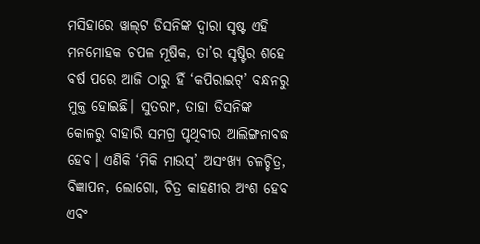ମସିହାରେ ୱାଲ୍‌ଟ ଡିସନିଙ୍କ ଦ୍ବାରା ସୃଷ୍ଟ ଏହି ମନମୋହକ ଚପଳ ମୂଷିକ, ତା’ର ସୃଷ୍ଟିର ଶହେ ବର୍ଷ ପରେ ଆଜି ଠାରୁ ହିଁ ‘କପିରାଇଟ୍‌’ ବନ୍ଧନରୁ ମୁକ୍ତ ହୋଇଛି। ସୁତରାଂ, ତାହା ଡିସନିଙ୍କ କୋଳରୁ ବାହାରି ସମଗ୍ର ପୃଥିବୀର ଆଲିଙ୍ଗନାବଦ୍ଧ ହେବ। ଏଣିକି ‘ମିକି ମାଉସ୍’ ଅସଂଖ୍ୟ ଚଳଚ୍ଚିତ୍ର, ବିଜ୍ଞାପନ, ଲୋଗୋ, ଚିତ୍ର କାହଣୀର ଅଂଶ ହେବ ଏବଂ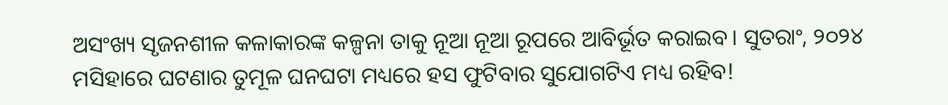ଅସଂଖ୍ୟ ସୃଜନଶୀଳ କଳାକାରଙ୍କ କଳ୍ପନା ତାକୁ ନୂଆ ନୂଆ ରୂପରେ ଆବିର୍ଭୂତ କରାଇବ। ସୁତରାଂ, ୨୦୨୪ ମସିହାରେ ଘଟଣାର ତୁମୂଳ ଘନଘଟା ମଧ୍ୟରେ ହସ ଫୁଟିବାର ସୁଯୋଗଟିଏ ମଧ୍ୟ ରହିବ!